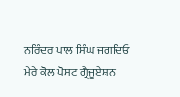ਨਰਿੰਦਰ ਪਾਲ ਸਿੰਘ ਜਗਦਿਓ
ਮੇਰੇ ਕੋਲ ਪੋਸਟ ਗ੍ਰੈਜੂਏਸ਼ਨ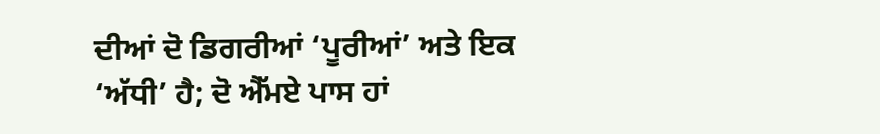ਦੀਆਂ ਦੋ ਡਿਗਰੀਆਂ ‘ਪੂਰੀਆਂ’ ਅਤੇ ਇਕ ‘ਅੱਧੀ’ ਹੈ; ਦੋ ਐੱਮਏ ਪਾਸ ਹਾਂ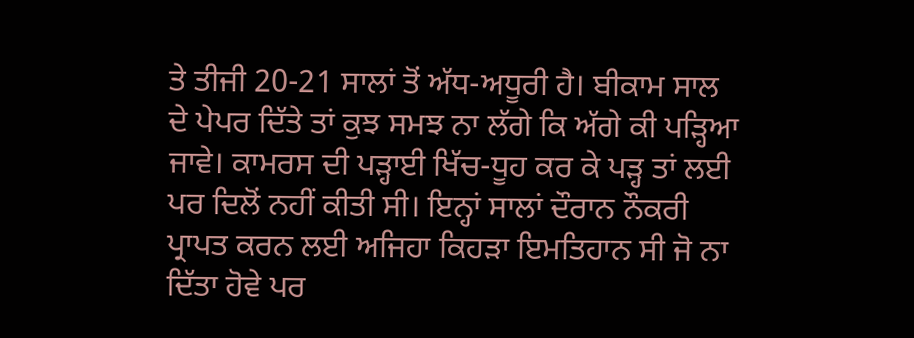ਤੇ ਤੀਜੀ 20-21 ਸਾਲਾਂ ਤੋਂ ਅੱਧ-ਅਧੂਰੀ ਹੈ। ਬੀਕਾਮ ਸਾਲ ਦੇ ਪੇਪਰ ਦਿੱਤੇ ਤਾਂ ਕੁਝ ਸਮਝ ਨਾ ਲੱਗੇ ਕਿ ਅੱਗੇ ਕੀ ਪੜ੍ਹਿਆ ਜਾਵੇ। ਕਾਮਰਸ ਦੀ ਪੜ੍ਹਾਈ ਖਿੱਚ-ਧੂਹ ਕਰ ਕੇ ਪੜ੍ਹ ਤਾਂ ਲਈ ਪਰ ਦਿਲੋਂ ਨਹੀਂ ਕੀਤੀ ਸੀ। ਇਨ੍ਹਾਂ ਸਾਲਾਂ ਦੌਰਾਨ ਨੌਕਰੀ ਪ੍ਰਾਪਤ ਕਰਨ ਲਈ ਅਜਿਹਾ ਕਿਹੜਾ ਇਮਤਿਹਾਨ ਸੀ ਜੋ ਨਾ ਦਿੱਤਾ ਹੋਵੇ ਪਰ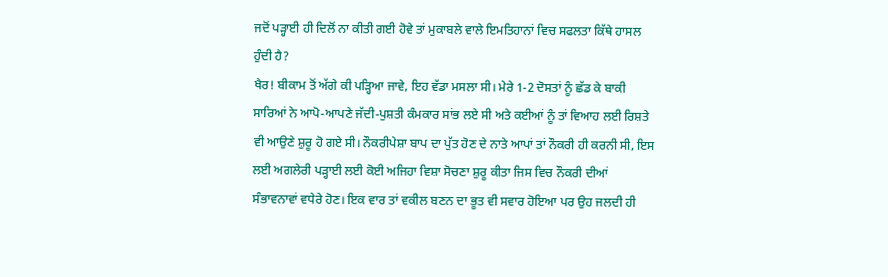ਜਦੋਂ ਪੜ੍ਹਾਈ ਹੀ ਦਿਲੋਂ ਨਾ ਕੀਤੀ ਗਈ ਹੋਵੇ ਤਾਂ ਮੁਕਾਬਲੇ ਵਾਲੇ ਇਮਤਿਹਾਨਾਂ ਵਿਚ ਸਫਲਤਾ ਕਿੱਥੇ ਹਾਸਲ ਹੁੰਦੀ ਹੈ?
ਖੈਰ! ਬੀਕਾਮ ਤੋਂ ਅੱਗੇ ਕੀ ਪੜ੍ਹਿਆ ਜਾਵੇ, ਇਹ ਵੱਡਾ ਮਸਲਾ ਸੀ। ਮੇਰੇ 1-2 ਦੋਸਤਾਂ ਨੂੰ ਛੱਡ ਕੇ ਬਾਕੀ ਸਾਰਿਆਂ ਨੇ ਆਪੋ-ਆਪਣੇ ਜੱਦੀ-ਪੁਸ਼ਤੀ ਕੰਮਕਾਰ ਸਾਂਭ ਲਏ ਸੀ ਅਤੇ ਕਈਆਂ ਨੂੰ ਤਾਂ ਵਿਆਹ ਲਈ ਰਿਸ਼ਤੇ ਵੀ ਆਉਣੇ ਸ਼ੁਰੂ ਹੋ ਗਏ ਸੀ। ਨੌਕਰੀਪੇਸ਼ਾ ਬਾਪ ਦਾ ਪੁੱਤ ਹੋਣ ਦੇ ਨਾਤੇ ਆਪਾਂ ਤਾਂ ਨੌਕਰੀ ਹੀ ਕਰਨੀ ਸੀ, ਇਸ ਲਈ ਅਗਲੇਰੀ ਪੜ੍ਹਾਈ ਲਈ ਕੋਈ ਅਜਿਹਾ ਵਿਸ਼ਾ ਸੋਚਣਾ ਸ਼ੁਰੂ ਕੀਤਾ ਜਿਸ ਵਿਚ ਨੌਕਰੀ ਦੀਆਂ ਸੰਭਾਵਨਾਵਾਂ ਵਧੇਰੇ ਹੋਣ। ਇਕ ਵਾਰ ਤਾਂ ਵਕੀਲ ਬਣਨ ਦਾ ਭੂਤ ਵੀ ਸਵਾਰ ਹੋਇਆ ਪਰ ਉਹ ਜਲਦੀ ਹੀ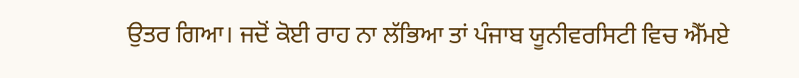ਉਤਰ ਗਿਆ। ਜਦੋਂ ਕੋਈ ਰਾਹ ਨਾ ਲੱਭਿਆ ਤਾਂ ਪੰਜਾਬ ਯੂਨੀਵਰਸਿਟੀ ਵਿਚ ਐੱਮਏ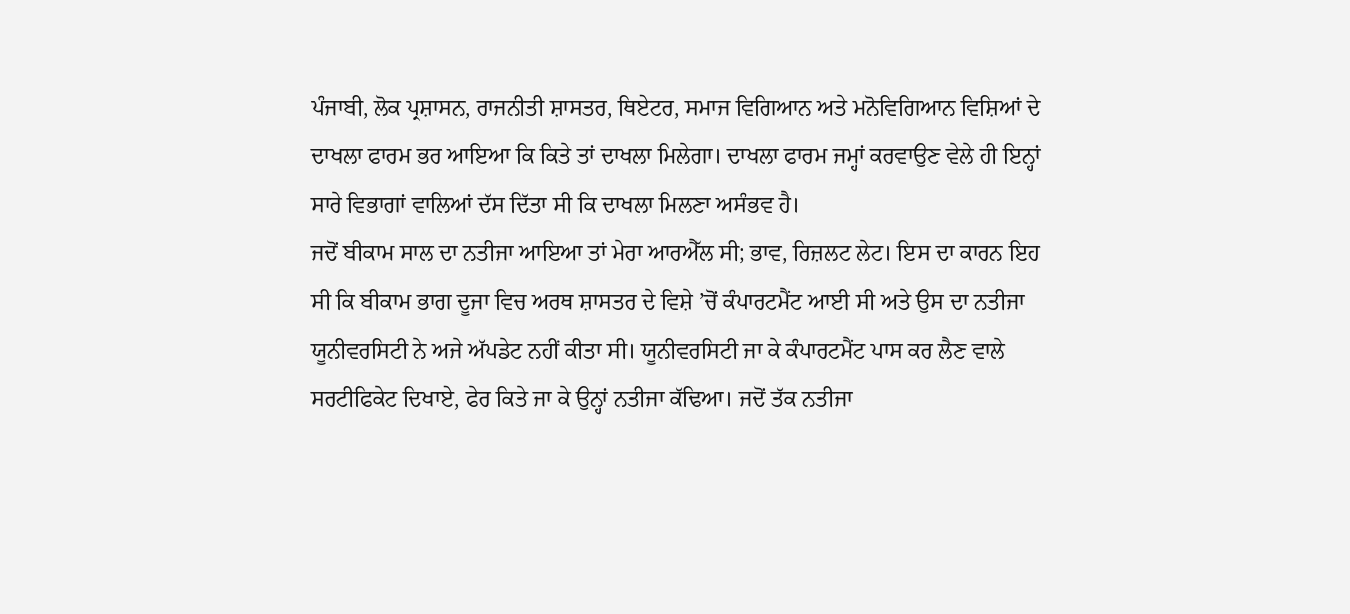ਪੰਜਾਬੀ, ਲੋਕ ਪ੍ਰਸ਼ਾਸਨ, ਰਾਜਨੀਤੀ ਸ਼ਾਸਤਰ, ਥਿਏਟਰ, ਸਮਾਜ ਵਿਗਿਆਨ ਅਤੇ ਮਨੋਵਿਗਿਆਨ ਵਿਸ਼ਿਆਂ ਦੇ ਦਾਖਲਾ ਫਾਰਮ ਭਰ ਆਇਆ ਕਿ ਕਿਤੇ ਤਾਂ ਦਾਖਲਾ ਮਿਲੇਗਾ। ਦਾਖਲਾ ਫਾਰਮ ਜਮ੍ਹਾਂ ਕਰਵਾਉਣ ਵੇਲੇ ਹੀ ਇਨ੍ਹਾਂ ਸਾਰੇ ਵਿਭਾਗਾਂ ਵਾਲਿਆਂ ਦੱਸ ਦਿੱਤਾ ਸੀ ਕਿ ਦਾਖਲਾ ਮਿਲਣਾ ਅਸੰਭਵ ਹੈ।
ਜਦੋਂ ਬੀਕਾਮ ਸਾਲ ਦਾ ਨਤੀਜਾ ਆਇਆ ਤਾਂ ਮੇਰਾ ਆਰਐੱਲ ਸੀ; ਭਾਵ, ਰਿਜ਼ਲਟ ਲੇਟ। ਇਸ ਦਾ ਕਾਰਨ ਇਹ ਸੀ ਕਿ ਬੀਕਾਮ ਭਾਗ ਦੂਜਾ ਵਿਚ ਅਰਥ ਸ਼ਾਸਤਰ ਦੇ ਵਿਸ਼ੇ ’ਚੋਂ ਕੰਪਾਰਟਮੈਂਟ ਆਈ ਸੀ ਅਤੇ ਉਸ ਦਾ ਨਤੀਜਾ ਯੂਨੀਵਰਸਿਟੀ ਨੇ ਅਜੇ ਅੱਪਡੇਟ ਨਹੀਂ ਕੀਤਾ ਸੀ। ਯੂਨੀਵਰਸਿਟੀ ਜਾ ਕੇ ਕੰਪਾਰਟਮੈਂਟ ਪਾਸ ਕਰ ਲੈਣ ਵਾਲੇ ਸਰਟੀਫਿਕੇਟ ਦਿਖਾਏ, ਫੇਰ ਕਿਤੇ ਜਾ ਕੇ ਉਨ੍ਹਾਂ ਨਤੀਜਾ ਕੱਢਿਆ। ਜਦੋਂ ਤੱਕ ਨਤੀਜਾ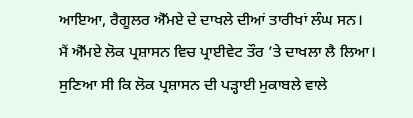ਆਇਆ, ਰੈਗੂਲਰ ਐੱਮਏ ਦੇ ਦਾਖਲੇ ਦੀਆਂ ਤਾਰੀਖਾਂ ਲੰਘ ਸਨ।
ਮੈਂ ਐੱਮਏ ਲੋਕ ਪ੍ਰਸ਼ਾਸਨ ਵਿਚ ਪ੍ਰਾਈਵੇਟ ਤੌਰ ’ਤੇ ਦਾਖਲਾ ਲੈ ਲਿਆ। ਸੁਣਿਆ ਸੀ ਕਿ ਲੋਕ ਪ੍ਰਸ਼ਾਸਨ ਦੀ ਪੜ੍ਹਾਈ ਮੁਕਾਬਲੇ ਵਾਲੇ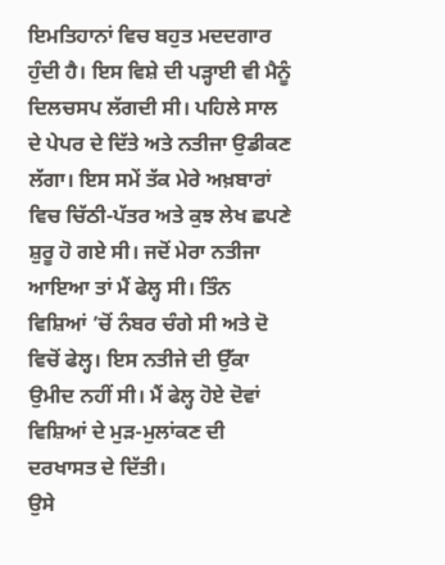ਇਮਤਿਹਾਨਾਂ ਵਿਚ ਬਹੁਤ ਮਦਦਗਾਰ ਹੁੰਦੀ ਹੈ। ਇਸ ਵਿਸ਼ੇ ਦੀ ਪੜ੍ਹਾਈ ਵੀ ਮੈਨੂੰ ਦਿਲਚਸਪ ਲੱਗਦੀ ਸੀ। ਪਹਿਲੇ ਸਾਲ ਦੇ ਪੇਪਰ ਦੇ ਦਿੱਤੇ ਅਤੇ ਨਤੀਜਾ ਉਡੀਕਣ ਲੱਗਾ। ਇਸ ਸਮੇਂ ਤੱਕ ਮੇਰੇ ਅਖ਼ਬਾਰਾਂ ਵਿਚ ਚਿੱਠੀ-ਪੱਤਰ ਅਤੇ ਕੁਝ ਲੇਖ ਛਪਣੇ ਸ਼ੁਰੂ ਹੋ ਗਏ ਸੀ। ਜਦੋਂ ਮੇਰਾ ਨਤੀਜਾ ਆਇਆ ਤਾਂ ਮੈਂ ਫੇਲ੍ਹ ਸੀ। ਤਿੰਨ ਵਿਸ਼ਿਆਂ ’ਚੋਂ ਨੰਬਰ ਚੰਗੇ ਸੀ ਅਤੇ ਦੋ ਵਿਚੋਂ ਫੇਲ੍ਹ। ਇਸ ਨਤੀਜੇ ਦੀ ਉੱਕਾ ਉਮੀਦ ਨਹੀਂ ਸੀ। ਮੈਂ ਫੇਲ੍ਹ ਹੋਏ ਦੋਵਾਂ ਵਿਸ਼ਿਆਂ ਦੇ ਮੁੜ-ਮੁਲਾਂਕਣ ਦੀ ਦਰਖਾਸਤ ਦੇ ਦਿੱਤੀ।
ਉਸੇ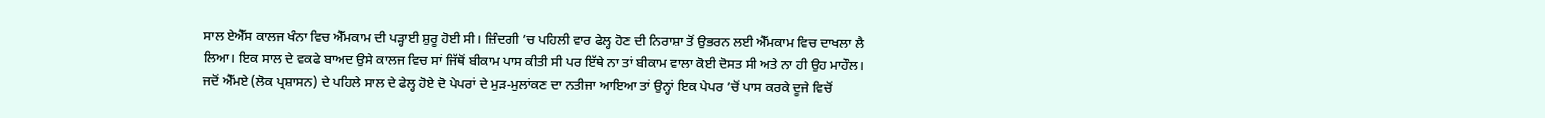ਸਾਲ ਏਐੱਸ ਕਾਲਜ ਖੰਨਾ ਵਿਚ ਐੱਮਕਾਮ ਦੀ ਪੜ੍ਹਾਈ ਸ਼ੁਰੂ ਹੋਈ ਸੀ। ਜ਼ਿੰਦਗੀ ’ਚ ਪਹਿਲੀ ਵਾਰ ਫੇਲ੍ਹ ਹੋਣ ਦੀ ਨਿਰਾਸ਼ਾ ਤੋਂ ਉਭਰਨ ਲਈ ਐੱਮਕਾਮ ਵਿਚ ਦਾਖਲਾ ਲੈ ਲਿਆ। ਇਕ ਸਾਲ ਦੇ ਵਕਫੇ ਬਾਅਦ ਉਸੇ ਕਾਲਜ ਵਿਚ ਸਾਂ ਜਿੱਥੋਂ ਬੀਕਾਮ ਪਾਸ ਕੀਤੀ ਸੀ ਪਰ ਇੱਥੇ ਨਾ ਤਾਂ ਬੀਕਾਮ ਵਾਲਾ ਕੋਈ ਦੋਸਤ ਸੀ ਅਤੇ ਨਾ ਹੀ ਉਹ ਮਾਹੌਲ। ਜਦੋਂ ਐੱਮਏ (ਲੋਕ ਪ੍ਰਸ਼ਾਸਨ) ਦੇ ਪਹਿਲੇ ਸਾਲ ਦੇ ਫੇਲ੍ਹ ਹੋਏ ਦੋ ਪੇਪਰਾਂ ਦੇ ਮੁੜ-ਮੁਲਾਂਕਣ ਦਾ ਨਤੀਜਾ ਆਇਆ ਤਾਂ ਉਨ੍ਹਾਂ ਇਕ ਪੇਪਰ ’ਚੋਂ ਪਾਸ ਕਰਕੇ ਦੂਜੇ ਵਿਚੋਂ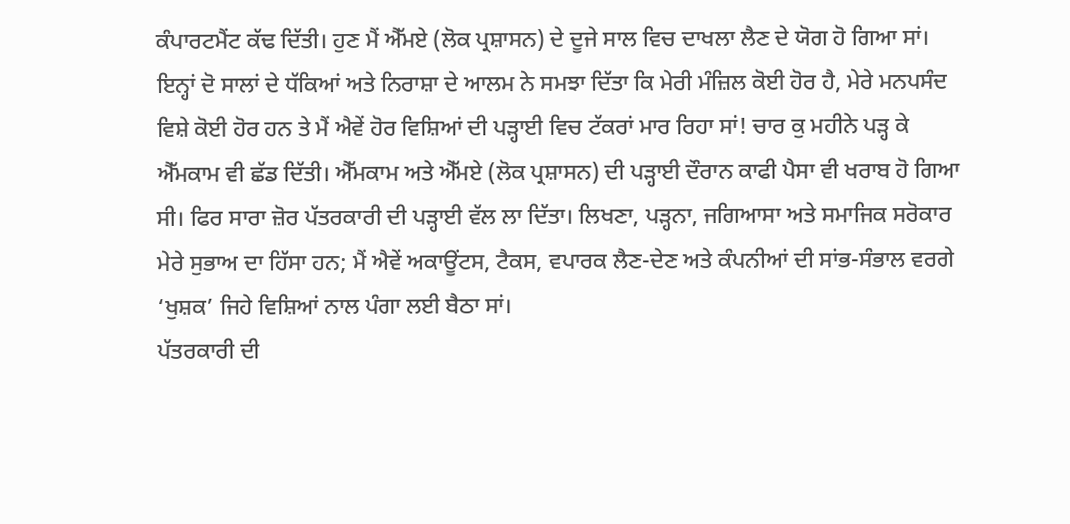ਕੰਪਾਰਟਮੈਂਟ ਕੱਢ ਦਿੱਤੀ। ਹੁਣ ਮੈਂ ਐੱਮਏ (ਲੋਕ ਪ੍ਰਸ਼ਾਸਨ) ਦੇ ਦੂਜੇ ਸਾਲ ਵਿਚ ਦਾਖਲਾ ਲੈਣ ਦੇ ਯੋਗ ਹੋ ਗਿਆ ਸਾਂ।
ਇਨ੍ਹਾਂ ਦੋ ਸਾਲਾਂ ਦੇ ਧੱਕਿਆਂ ਅਤੇ ਨਿਰਾਸ਼ਾ ਦੇ ਆਲਮ ਨੇ ਸਮਝਾ ਦਿੱਤਾ ਕਿ ਮੇਰੀ ਮੰਜ਼ਿਲ ਕੋਈ ਹੋਰ ਹੈ, ਮੇਰੇ ਮਨਪਸੰਦ ਵਿਸ਼ੇ ਕੋਈ ਹੋਰ ਹਨ ਤੇ ਮੈਂ ਐਵੇਂ ਹੋਰ ਵਿਸ਼ਿਆਂ ਦੀ ਪੜ੍ਹਾਈ ਵਿਚ ਟੱਕਰਾਂ ਮਾਰ ਰਿਹਾ ਸਾਂ! ਚਾਰ ਕੁ ਮਹੀਨੇ ਪੜ੍ਹ ਕੇ ਐੱਮਕਾਮ ਵੀ ਛੱਡ ਦਿੱਤੀ। ਐੱਮਕਾਮ ਅਤੇ ਐੱਮਏ (ਲੋਕ ਪ੍ਰਸ਼ਾਸਨ) ਦੀ ਪੜ੍ਹਾਈ ਦੌਰਾਨ ਕਾਫੀ ਪੈਸਾ ਵੀ ਖਰਾਬ ਹੋ ਗਿਆ ਸੀ। ਫਿਰ ਸਾਰਾ ਜ਼ੋਰ ਪੱਤਰਕਾਰੀ ਦੀ ਪੜ੍ਹਾਈ ਵੱਲ ਲਾ ਦਿੱਤਾ। ਲਿਖਣਾ, ਪੜ੍ਹਨਾ, ਜਗਿਆਸਾ ਅਤੇ ਸਮਾਜਿਕ ਸਰੋਕਾਰ ਮੇਰੇ ਸੁਭਾਅ ਦਾ ਹਿੱਸਾ ਹਨ; ਮੈਂ ਐਵੇਂ ਅਕਾਊਂਟਸ, ਟੈਕਸ, ਵਪਾਰਕ ਲੈਣ-ਦੇਣ ਅਤੇ ਕੰਪਨੀਆਂ ਦੀ ਸਾਂਭ-ਸੰਭਾਲ ਵਰਗੇ ‘ਖੁਸ਼ਕ’ ਜਿਹੇ ਵਿਸ਼ਿਆਂ ਨਾਲ ਪੰਗਾ ਲਈ ਬੈਠਾ ਸਾਂ।
ਪੱਤਰਕਾਰੀ ਦੀ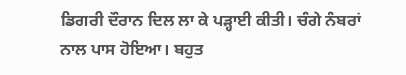ਡਿਗਰੀ ਦੌਰਾਨ ਦਿਲ ਲਾ ਕੇ ਪੜ੍ਹਾਈ ਕੀਤੀ। ਚੰਗੇ ਨੰਬਰਾਂ ਨਾਲ ਪਾਸ ਹੋਇਆ। ਬਹੁਤ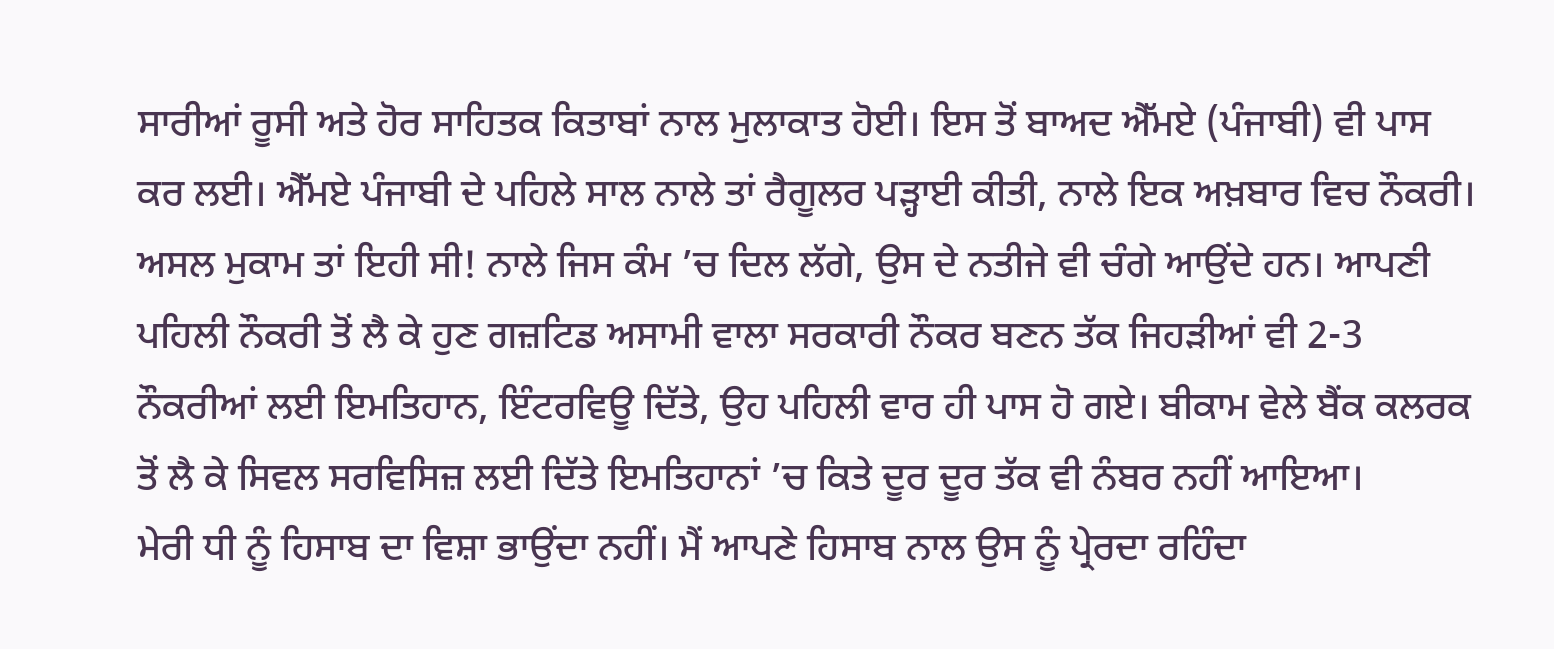ਸਾਰੀਆਂ ਰੂਸੀ ਅਤੇ ਹੋਰ ਸਾਹਿਤਕ ਕਿਤਾਬਾਂ ਨਾਲ ਮੁਲਾਕਾਤ ਹੋਈ। ਇਸ ਤੋਂ ਬਾਅਦ ਐੱਮਏ (ਪੰਜਾਬੀ) ਵੀ ਪਾਸ ਕਰ ਲਈ। ਐੱਮਏ ਪੰਜਾਬੀ ਦੇ ਪਹਿਲੇ ਸਾਲ ਨਾਲੇ ਤਾਂ ਰੈਗੂਲਰ ਪੜ੍ਹਾਈ ਕੀਤੀ, ਨਾਲੇ ਇਕ ਅਖ਼ਬਾਰ ਵਿਚ ਨੌਕਰੀ। ਅਸਲ ਮੁਕਾਮ ਤਾਂ ਇਹੀ ਸੀ! ਨਾਲੇ ਜਿਸ ਕੰਮ ’ਚ ਦਿਲ ਲੱਗੇ, ਉਸ ਦੇ ਨਤੀਜੇ ਵੀ ਚੰਗੇ ਆਉਂਦੇ ਹਨ। ਆਪਣੀ ਪਹਿਲੀ ਨੌਕਰੀ ਤੋਂ ਲੈ ਕੇ ਹੁਣ ਗਜ਼ਟਿਡ ਅਸਾਮੀ ਵਾਲਾ ਸਰਕਾਰੀ ਨੌਕਰ ਬਣਨ ਤੱਕ ਜਿਹੜੀਆਂ ਵੀ 2-3 ਨੌਕਰੀਆਂ ਲਈ ਇਮਤਿਹਾਨ, ਇੰਟਰਵਿਊ ਦਿੱਤੇ, ਉਹ ਪਹਿਲੀ ਵਾਰ ਹੀ ਪਾਸ ਹੋ ਗਏ। ਬੀਕਾਮ ਵੇਲੇ ਬੈਂਕ ਕਲਰਕ ਤੋਂ ਲੈ ਕੇ ਸਿਵਲ ਸਰਵਿਸਿਜ਼ ਲਈ ਦਿੱਤੇ ਇਮਤਿਹਾਨਾਂ ’ਚ ਕਿਤੇ ਦੂਰ ਦੂਰ ਤੱਕ ਵੀ ਨੰਬਰ ਨਹੀਂ ਆਇਆ।
ਮੇਰੀ ਧੀ ਨੂੰ ਹਿਸਾਬ ਦਾ ਵਿਸ਼ਾ ਭਾਉਂਦਾ ਨਹੀਂ। ਮੈਂ ਆਪਣੇ ਹਿਸਾਬ ਨਾਲ ਉਸ ਨੂੰ ਪ੍ਰੇਰਦਾ ਰਹਿੰਦਾ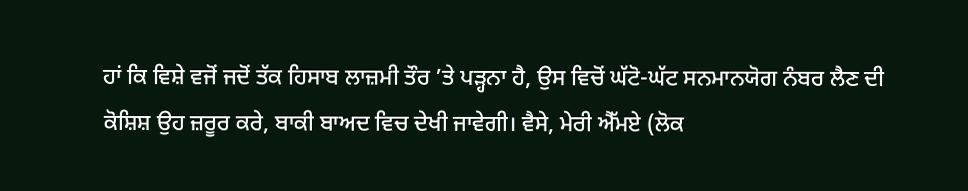ਹਾਂ ਕਿ ਵਿਸ਼ੇ ਵਜੋਂ ਜਦੋਂ ਤੱਕ ਹਿਸਾਬ ਲਾਜ਼ਮੀ ਤੌਰ ’ਤੇ ਪੜ੍ਹਨਾ ਹੈ, ਉਸ ਵਿਚੋਂ ਘੱਟੋ-ਘੱਟ ਸਨਮਾਨਯੋਗ ਨੰਬਰ ਲੈਣ ਦੀ ਕੋਸ਼ਿਸ਼ ਉਹ ਜ਼ਰੂਰ ਕਰੇ, ਬਾਕੀ ਬਾਅਦ ਵਿਚ ਦੇਖੀ ਜਾਵੇਗੀ। ਵੈਸੇ, ਮੇਰੀ ਐੱਮਏ (ਲੋਕ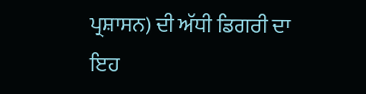ਪ੍ਰਸ਼ਾਸਨ) ਦੀ ਅੱਧੀ ਡਿਗਰੀ ਦਾ ਇਹ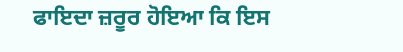ਫਾਇਦਾ ਜ਼ਰੂਰ ਹੋਇਆ ਕਿ ਇਸ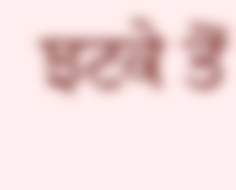ਝਟਕੇ ਤੋਂ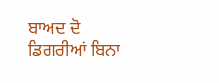ਬਾਅਦ ਦੋ ਡਿਗਰੀਆਂ ਬਿਨਾ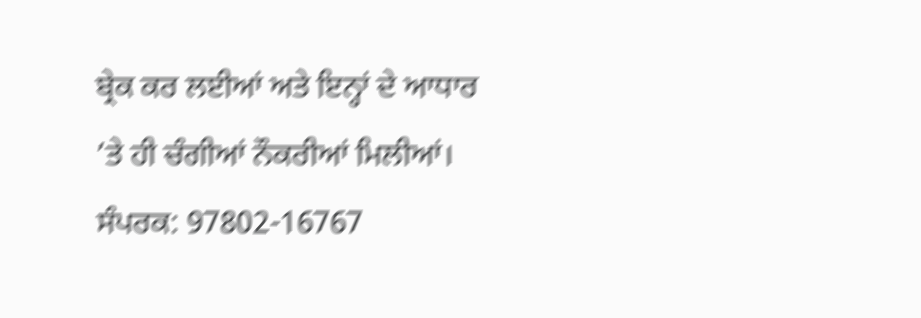ਬ੍ਰੇਕ ਕਰ ਲਈਆਂ ਅਤੇ ਇਨ੍ਹਾਂ ਦੇ ਆਧਾਰ ’ਤੇ ਹੀ ਚੰਗੀਆਂ ਨੌਕਰੀਆਂ ਮਿਲੀਆਂ।
ਸੰਪਰਕ: 97802-16767